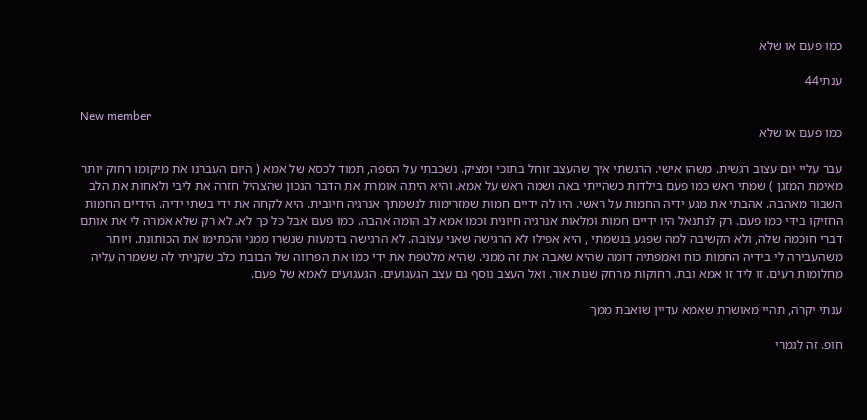כמו פעם או שלא

ענתי44

New member
כמו פעם או שלא

עבר עליי יום עצוב רגשית. משהו אישי. הרגשתי איך שהעצב זוחל בתוכי ומציק. נשכבתי על הספה, תמוד לכסא של אמא ( היום העברנו את מיקומו רחוק יותר מאימת המזגן ) שמתי ראש כמו פעם בילדות כשהייתי באה ושמה ראש על אמא. והיא היתה אומרת את הדבר הנכון שהצהיל חזרה את ליבי ולאחות את הלב השבור מאהבה. אהבתי את מגע ידיה החמות על ראשי. היו לה ידיים חמות שמזרימות לנשמתך אנרגיה חיובית. היא לקחה את ידי בשתי ידיה. הידיים החמות החזיקו בידי כמו פעם. רק לנתנאל היו ידיים חמות ומלאות אנרגיה חיונית וכמו אמא לב הומה אהבה. כמו פעם אבל כל כך לא. לא רק שלא אמרה לי את אותם דברי חוכמה שלה, ולא הקשיבה למה שפגע בנשמתי , היא אפילו לא הרגישה שאני עצובה. לא הרגישה בדמעות שנשרו ממני והכתימו את הכותונת. ויותר משהעבירה לי בידיה החמות כוח ואמפתיה דומה שהיא שאבה את זה ממני. שהיא מלטפת את ידי כמו את הפרווה של הבובת כלב שקניתי לה ששמרה עליה מחלומות רעים. זו ליד זו אמא ובת. רחוקות מרחק שנות אור. ואל העצב נוסף גם עצב הגעגועים. הגעגועים לאמא של פעם.

ענתי יקרה, תהיי מאושרת שאמא עדיין שואבת ממך

חופ. זה לגמרי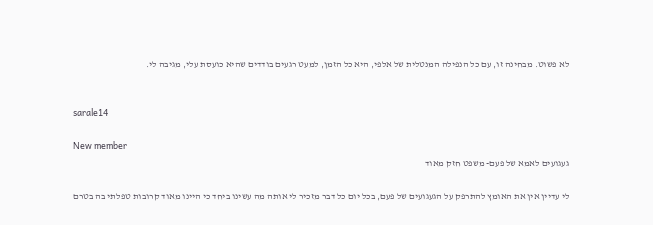לא פשוט. מבחינה זו, עם כל הנפילה המנטלית של אלפי, היא כל הזמן, למעט רגעים בודדים שהיא כועסת עלי, מגיבה לי.


sarale14

New member
געגועים לאמא של פעם- משפט חזק מאוד

לי עדיין אין את האומץ להתרפק על הגעגועים של פעם, בכל יום כל דבר מזכיר לי אותה מה עשינו ביחד כי היינו מאוד קרובות טפלתי בה בטרם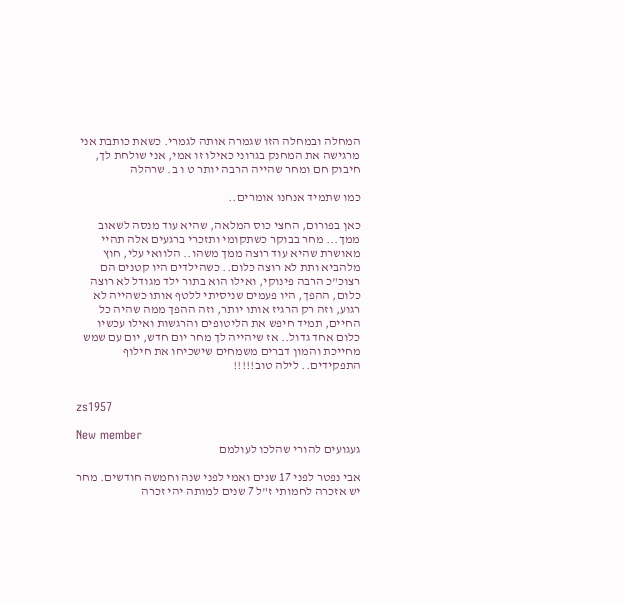המחלה ובמחלה הזו שגמרה אותה לגמרי. כשאת כותבת אני מרגישה את המחנק בגרוני כאילו זו אמי, אני שולחת לך, חיבוק חם ומחר שהייה הרבה יותר ט ו ב. שרהלה

כמו שתמיד אנחנו אומרים..

כאן בפורום, החצי כוס המלאה, שהיא עוד מנסה לשאוב ממך... מחר בבוקר כשתקומי ותזכרי ברגעים אלה תהיי מאושרת שהיא עוד רוצה ממך משהו.. הלוואי עלי, חוץ מלהביא ותת לא רוצה כלום.. כשהילדים היו קטנים הם רצוכ"כ הרבה פינוקי, ואילו הוא בתור ילד מגודל לא רוצה כלום, ההפך, היו פעמים שניסיתי ללטף אותו כשהייה לא רגוע, וזה רק הרגיז אותו יותר, וזה ההפך ממה שהיה כל החיים, תמיד חיפש את הליטופים והרגשות ואילו עכשיו כלום אחד גדול.. אז שיהייה לך מחר יום חדש, יום עם שמש מחייכת והמון דברים משמחים שישכיחו את חילוף התפקידים.. לילה טוב!!!!!


zs1957

New member
געגועים להורי שהלכו לעולמם

אבי נפטר לפני 17 שנים ואמי לפני שנה וחמשה חודשים. מחר יש אזכרה לחמותי ז"ל 7 שנים למותה יהי זכרה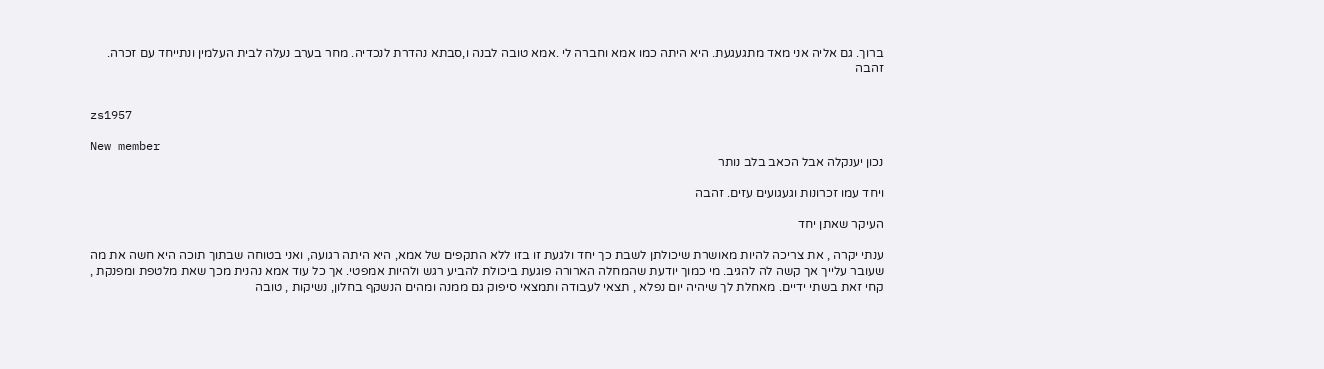ברוך. גם אליה אני מאד מתגעגעת. היא היתה כמו אמא וחברה לי .אמא טובה לבנה ו,סבתא נהדרת לנכדיה. מחר בערב נעלה לבית העלמין ונתייחד עם זכרה. זהבה


zs1957

New member
נכון יענקלה אבל הכאב בלב נותר

ויחד עמו זכרונות וגעגועים עזים. זהבה

העיקר שאתן יחד

ענתי יקרה , את צריכה להיות מאושרת שיכולתן לשבת כך יחד ולגעת זו בזו ללא התקפים של אמא, היא היתה רגועה, ואני בטוחה שבתוך תוכה היא חשה את מה שעובר עלייך אך קשה לה להגיב. מי כמוך יודעת שהמחלה הארורה פוגעת ביכולת להביע רגש ולהיות אמפטי. אך כל עוד אמא נהנית מכך שאת מלטפת ומפנקת , קחי זאת בשתי ידיים. מאחלת לך שיהיה יום נפלא , תצאי לעבודה ותמצאי סיפוק גם ממנה ומהים הנשקף בחלון, נשיקות , טובה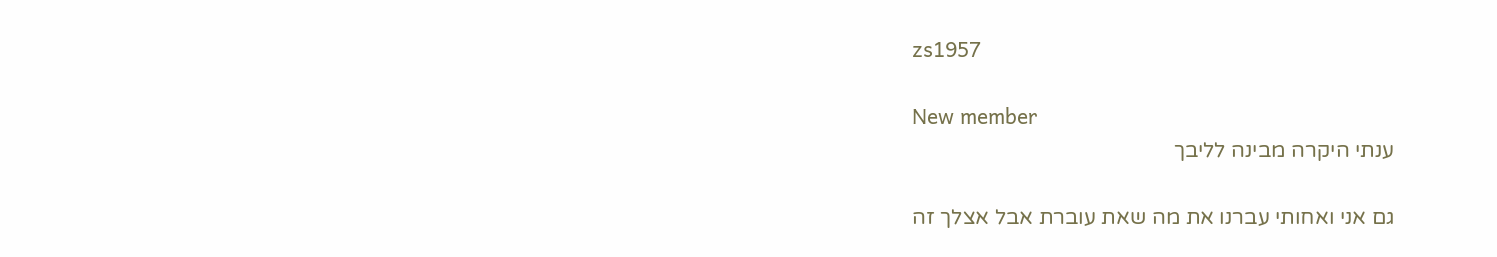zs1957

New member
ענתי היקרה מבינה לליבך

גם אני ואחותי עברנו את מה שאת עוברת אבל אצלך זה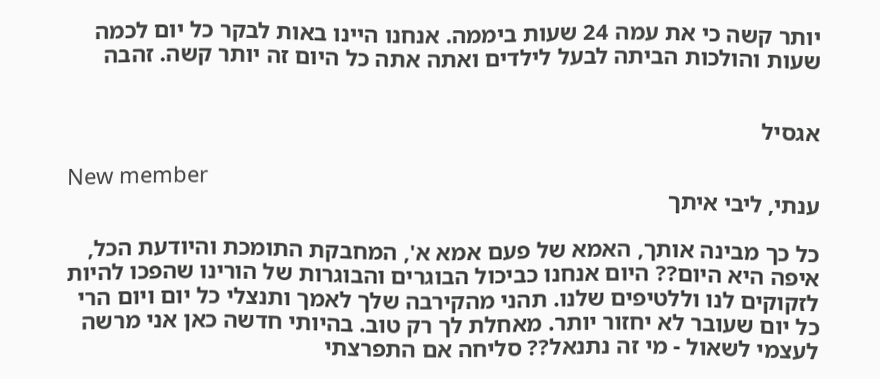יותר קשה כי את עמה 24 שעות ביממה. אנחנו היינו באות לבקר כל יום לכמה שעות והולכות הביתה לבעל לילדים ואתה אתה כל היום זה יותר קשה. זהבה


אגסיל

New member
ענתי, ליבי איתך

כל כך מבינה אותך, האמא של פעם אמא א', המחבקת התומכת והיודעת הכל, איפה היא היום?? היום אנחנו כביכול הבוגרים והבוגרות של הורינו שהפכו להיות לזקוקים לנו וללטיפים שלנו. תהני מהקירבה שלך לאמך ותנצלי כל יום ויום הרי כל יום שעובר לא יחזור יותר. מאחלת לך רק טוב. בהיותי חדשה כאן אני מרשה לעצמי לשאול - מי זה נתנאל?? סליחה אם התפרצתי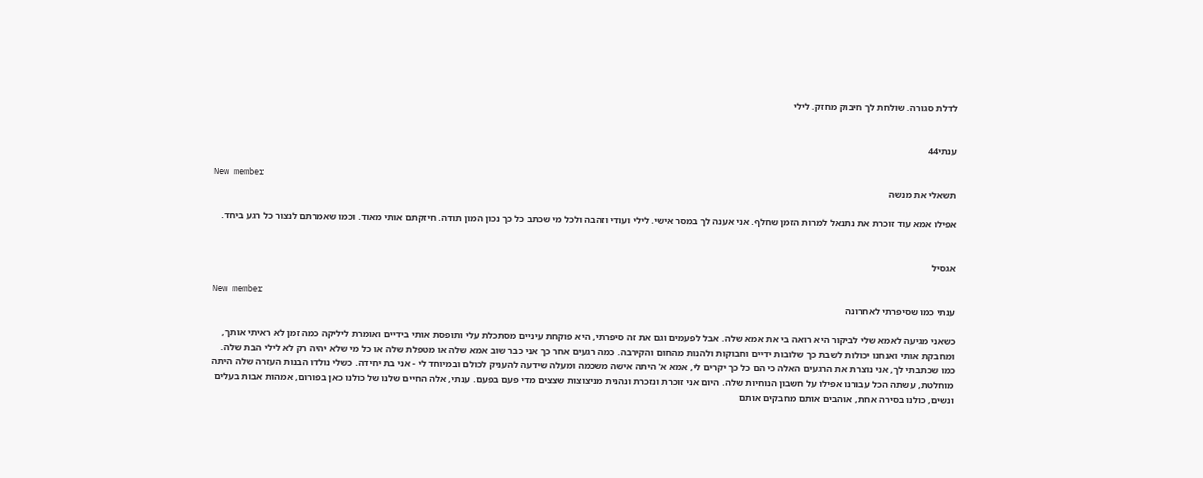לדלת סגורה. שולחת לך חיבוק מחזק. לילי


ענתי44

New member
תשאלי את מנשה

אפילו אמא עוד זוכרת את נתנאל למרות הזמן שחלף. אני אענה לך במסר אישי. לילי ועודי וזהבה ולכל מי שכתב כל כך נכון המון תודה. חיזקתם אותי מאוד. וכמו שאמרתם לנצור כל רגע ביחד.


אגסיל

New member
ענתי כמו שסיפרתי לאחרונה

כשאני מגיעה לאמא שלי לביקור היא רואה בי את אמא שלה. אבל לפעמים וגם את זה סיפרתי, היא פוקחת עיניים מסתכלת עלי ותופסת אותי בידיים ואומרת ליליקה כמה זמן לא ראיתי אותך, ומחבקת אותי ואנחנו יכולות לשבת כך שלובות ידיים וחבוקות ולהנות מהחום והקירבה. כמה רגעים אחר כך אני כבר שוב אמא שלה או מטפלת שלה או כל מי שלא יהיה רק לא לילי הבת שלה. כמו שכתבתי לך, אני נוצרת את הרגעים האלה כי הם כל כך יקרים לי, אמא א' היתה אישה משכמה ומעלה שידעה להעניק לכולם ובמיוחד לי - אני בת יחידה. כשלי נולדו הבנות העזרה שלה היתה מוחלטת, עשתה הכל עבורנו אפילו על חשבון הנוחיות שלה. היום אני זוכרת ונזכרת ונהנית מניצוצות שצצים מדי פעם בפעם. ענתי, אלה החיים שלנו של כולנו כאן בפורום, אמהות אבות בעלים ונשים, כולנו בסירה אחת, אוהבים אותם מחבקים אותם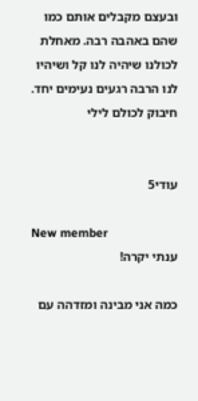ובעצם מקבלים אותם כמו שהם באהבה רבה. מאחלת לכולנו שיהיה לנו קל ושיהיו לנו הרבה רגעים נעימים יחד. חיבוק לכולם לילי


עודי5

New member
ענתי יקרה!

כמה אני מבינה ומזדהה עם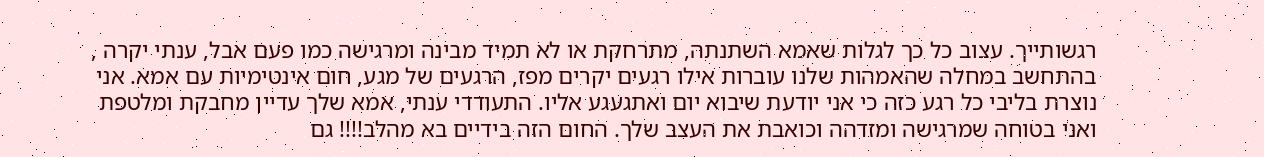רגשותייך. עצוב כל כך לגלות שאמא השתנתה, מתרחקת או לא תמיד מבינה ומרגישה כמו פעם אבל, ענתי יקרה , בהתחשב במחלה שהאמהות שלנו עוברות אילו רגעים יקרים מפז, הרגעים של מגע, חום אינטימיות עם אמא. אני נוצרת בליבי כל רגע כזה כי אני יודעת שיבוא יום ואתגעגע אליו. התעודדי ענתי, אמא שלך עדיין מחבקת ומלטפת ואני בטוחה שמרגישה ומזדהה וכואבת את העצב שלך. החום הזה בידיים בא מהלב!!!! גם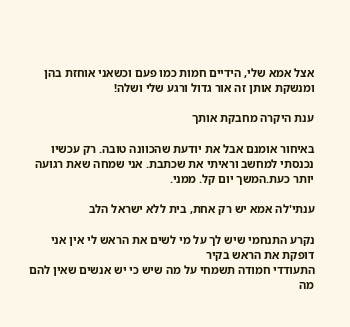אצל אמא שלי, הידיים חמות כמו פעם וכשאני אוחזת בהן ומנשקת אותן זה אור גדול ורגע שלי ושלה!

ענת היקרה מחבקת אותך

באיחור אומנם אבל את יודעת שהכוונה טובה. רק עכשיו נכנסתי למחשב וראיתי את שכתבת. אני שמחה שאת רגועה יותר כעת.המשך יום קל. ממני.

ענתי'לה אמא יש רק אחת, בית ללא ישראל הלב

נקרע התנחמי שיש לך על מי לשים את הראש לי אין אני דופקת את הראש בקיר
התעודדי חמודה תשמחי על מה שיש כי יש אנשים שאין להם מה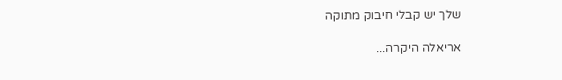שלך יש קבלי חיבוק מתוקה

אריאלה היקרה...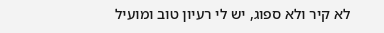לא קיר ולא ספוג, יש לי רעיון טוב ומועיל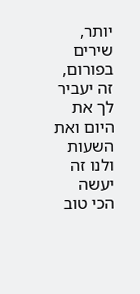יותר, שירים בפורום, זה יעביר לך את היום ואת השעות ולנו זה יעשה הכי טוב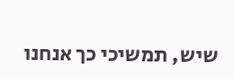שיש, תמשיכי כך אנחנו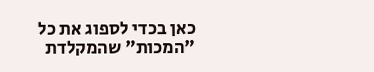כאן בכדי לספוג את כל "המכות" שהמקלדת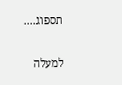תספוג....

למעלה